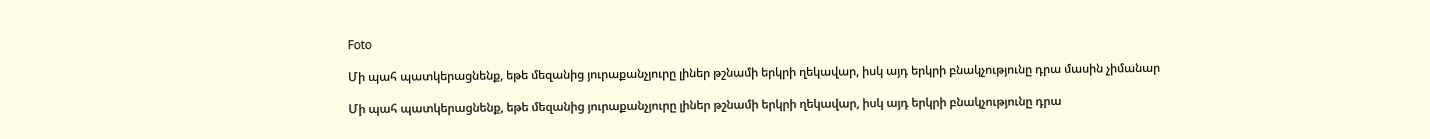Foto

Մի պահ պատկերացնենք, եթե մեզանից յուրաքանչյուրը լիներ թշնամի երկրի ղեկավար, իսկ այդ երկրի բնակչությունը դրա մասին չիմանար

Մի պահ պատկերացնենք, եթե մեզանից յուրաքանչյուրը լիներ թշնամի երկրի ղեկավար, իսկ այդ երկրի բնակչությունը դրա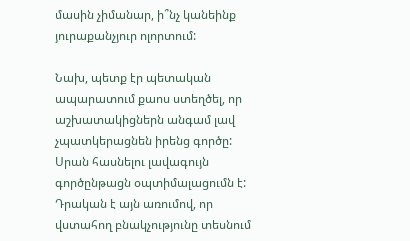մասին չիմանար, ի՞նչ կանեինք յուրաքանչյուր ոլորտում:

Նախ, պետք էր պետական ապարատում քաոս ստեղծել, որ աշխատակիցներն անգամ լավ չպատկերացնեն իրենց գործը:  Սրան հասնելու լավագույն գործընթացն օպտիմալացումն է: Դրական է այն առումով, որ վստահող բնակչությունը տեսնում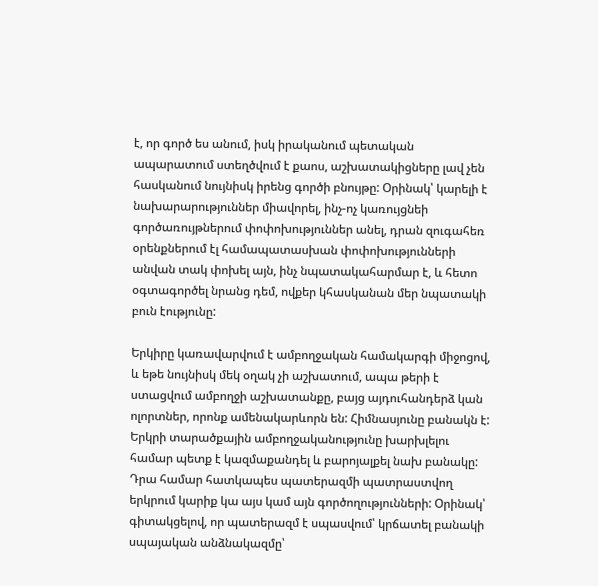է, որ գործ ես անում, իսկ իրականում պետական ապարատում ստեղծվում է քաոս, աշխատակիցները լավ չեն հասկանում նույնիսկ իրենց գործի բնույթը: Օրինակ՝ կարելի է նախարարություններ միավորել, ինչ-ոչ կառույցնեի գործառույթներում փոփոխություններ անել, դրան զուգահեռ օրենքներում էլ համապատասխան փոփոխությունների անվան տակ փոխել այն, ինչ նպատակահարմար է, և հետո օգտագործել նրանց դեմ, ովքեր կհասկանան մեր նպատակի բուն էությունը:

Երկիրը կառավարվում է ամբողջական համակարգի միջոցով, և եթե նույնիսկ մեկ օղակ չի աշխատում, ապա թերի է ստացվում ամբողջի աշխատանքը, բայց այդուհանդերձ կան ոլորտներ, որոնք ամենակարևորն են: Հիմնասյունը բանակն է: Երկրի տարածքային ամբողջականությունը խարխլելու համար պետք է կազմաքանդել և բարոյալքել նախ բանակը:  Դրա համար հատկապես պատերազմի պատրաստվող երկրում կարիք կա այս կամ այն գործողությունների: Օրինակ՝ գիտակցելով, որ պատերազմ է սպասվում՝ կրճատել բանակի սպայական անձնակազմը՝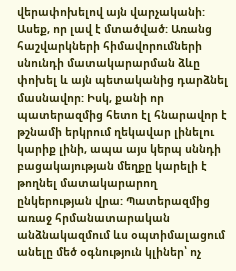վերափոխելով այն վարչականի: Ասեք, որ լավ է մտածված: Առանց հաշվարկների հիմավորումների սնունդի մատակարարման ձևը փոխել և այն պետականից դարձնել մասնավոր: Իսկ, քանի որ պատերազմից հետո էլ հնարավոր է թշնամի երկրում ղեկավար լինելու կարիք լինի, ապա այս կերպ սննդի բացակայության մեղքը կարելի է թողնել մատակարարող ընկերության վրա: Պատերազմից առաջ հրմանատարական անձնակազմում ևս օպտիմալացում անելը մեծ օգնություն կլիներ՝ ոչ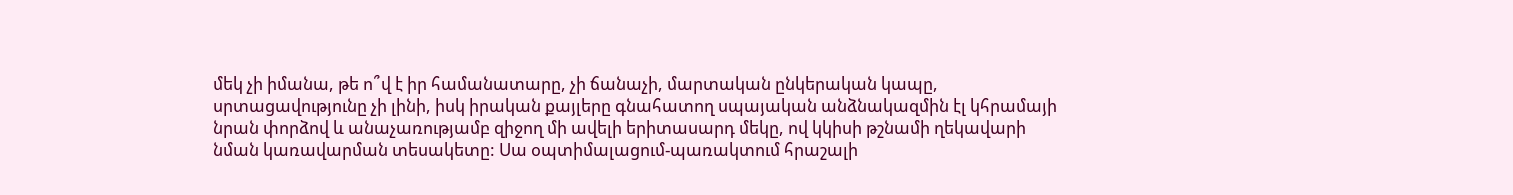մեկ չի իմանա, թե ո՞վ է իր համանատարը, չի ճանաչի, մարտական ընկերական կապը, սրտացավությունը չի լինի, իսկ իրական քայլերը գնահատող սպայական անձնակազմին էլ կհրամայի նրան փորձով և անաչառությամբ զիջող մի ավելի երիտասարդ մեկը, ով կկիսի թշնամի ղեկավարի նման կառավարման տեսակետը: Սա օպտիմալացում-պառակտում հրաշալի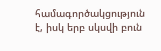համագործակցություն է, իսկ երբ սկսվի բուն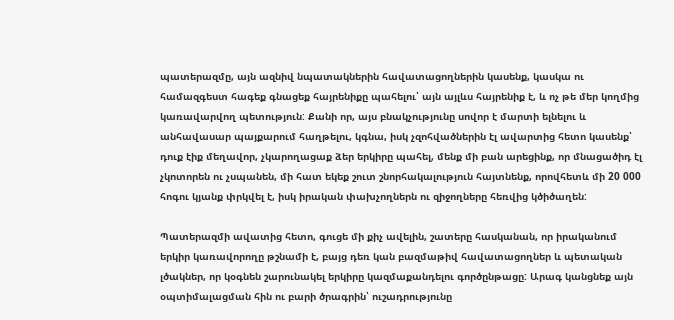պատերազմը, այն ազնիվ նպատակներին հավատացողներին կասենք, կասկա ու համազգեստ հագեք գնացեք հայրենիքը պահելու՝ այն այլևս հայրենիք է, և ոչ թե մեր կողմից կառավարվող պետություն: Քանի որ, այս բնակչությունը սովոր է մարտի ելնելու և անհավասար պայքարում հաղթելու, կգնա, իսկ չզոհվածներին էլ ավարտից հետո կասենք՝ դուք էիք մեղավոր, չկարողացաք ձեր երկիրը պահել, մենք մի բան արեցինք, որ մնացածիդ էլ չկոտորեն ու չսպանեն, մի հատ եկեք շուտ շնորհակալություն հայտնենք, որովհետև մի 20 000 հոգու կյանք փրկվել է, իսկ իրական փախչողներն ու զիջողները հեռվից կծիծաղեն:

Պատերազմի ավատից հետո, գուցե մի քիչ ավելին, շատերը հասկանան, որ իրականում  երկիր կառավորողը թշնամի է, բայց դեռ կան բազմաթիվ հավատացողներ և պետական լծակներ, որ կօգնեն շարունակել երկիրը կազմաքանդելու գործընթացը: Արագ կանցնեք այն օպտիմալացման հին ու բարի ծրագրին՝ ուշադրությունը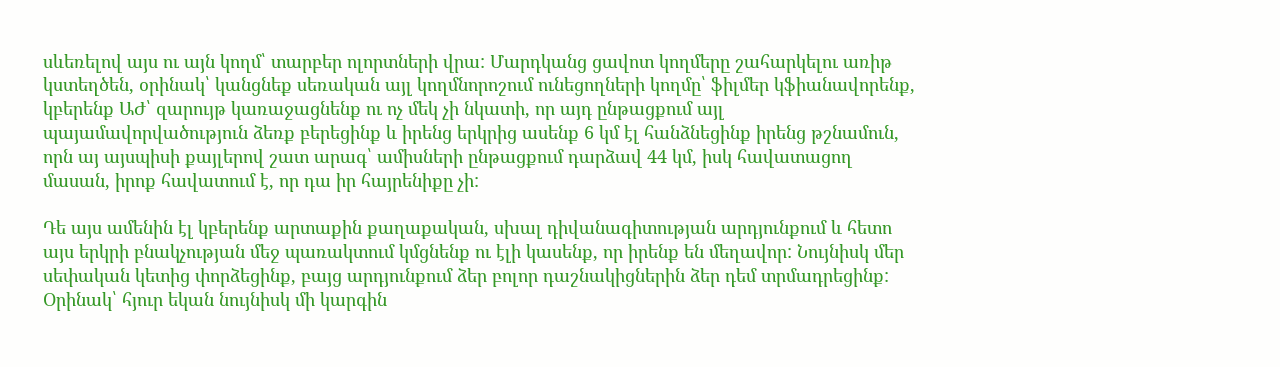սևեռելով այս ու այն կողմ՝ տարբեր ոլորտների վրա: Մարդկանց ցավոտ կողմերը շահարկելու առիթ կստեղծեն, օրինակ՝ կանցնեք սեռական այլ կողմնորոշում ունեցողների կողմը՝ ֆիլմեր կֆիանավորենք, կբերենք ԱԺ՝ զարույթ կառաջացնենք ու ոչ մեկ չի նկատի, որ այդ ընթացքում այլ պայամավորվածություն ձեռք բերեցինք և իրենց երկրից ասենք 6 կմ էլ հանձնեցինք իրենց թշնամուն, որն այ այսպիսի քայլերով շատ արագ՝ ամիսների ընթացքում դարձավ 44 կմ, իսկ հավատացող մասան, իրոք հավատում է, որ դա իր հայրենիքը չի:

Դե այս ամենին էլ կբերենք արտաքին քաղաքական, սխալ դիվանագիտության արդյունքում և հետո այս երկրի բնակչության մեջ պառակտում կմցնենք ու էլի կասենք, որ իրենք են մեղավոր: Նույնիսկ մեր սեփական կետից փորձեցինք, բայց արդյունքում ձեր բոլոր դաշնակիցներին ձեր դեմ տրմադրեցինք: Օրինակ՝ հյուր եկան նույնիսկ մի կարգին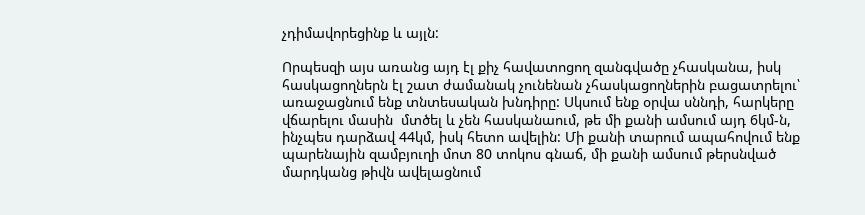չդիմավորեցինք և այլն:

Որպեսզի այս առանց այդ էլ քիչ հավատոցող զանգվածը չհասկանա, իսկ հասկացողներն էլ շատ ժամանակ չունենան չհասկացողներին բացատրելու՝ առաջացնում ենք տնտեսական խնդիրը: Սկսում ենք օրվա սննդի, հարկերը վճարելու մասին  մտծել և չեն հասկանաում, թե մի քանի ամսում այդ 6կմ-ն, ինչպես դարձավ 44կմ, իսկ հետո ավելին: Մի քանի տարում ապահովում ենք պարենային զամբյուղի մոտ 80 տոկոս գնաճ, մի քանի ամսում թերսնված մարդկանց թիվն ավելացնում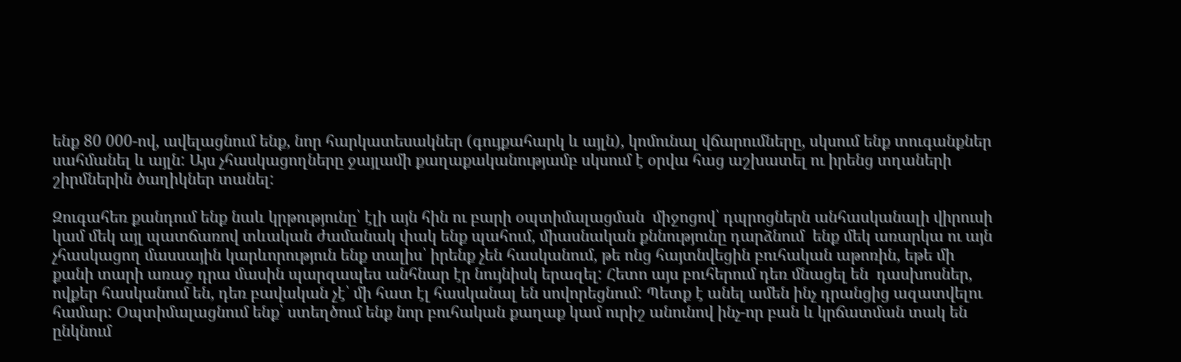ենք 80 000-ով, ավելացնում ենք, նոր հարկատեսակներ (գույքահարկ և այլն), կոմունալ վճարումները, սկսում ենք տուգանքներ սահմանել և այլն: Այս չհասկացողները ջայլամի քաղաքականությամբ սկսում է օրվա հաց աշխատել ու իրենց տղաների շիրմներին ծաղիկներ տանել:

Զուգահեռ քանդում ենք նաև կրթությունը՝ էլի այն հին ու բարի օպտիմալացման  միջոցով՝ դպրոցներն անհասկանալի վիրուսի կամ մեկ այլ պատճառով տևական ժամանակ փակ ենք պահում, միասնական քննությունը դարձնում  ենք մեկ առարկա ու այն չհասկացող մասսային կարևորություն ենք տալիս՝ իրենք չեն հասկանում, թե ոնց հայտնվեցին բուհական աթոռին, եթե մի քանի տարի առաջ դրա մասին պարզապես անհնար էր նույնիսկ երազել: Հետո այս բուհերում դեռ մնացել են  դասխոսներ, ովքեր հասկանում են, դեռ բավական չէ՝ մի հատ էլ հասկանալ են սովորեցնում: Պետք է անել ամեն ինչ դրանցից ազատվելու համար: Օպտիմալացնում ենք՝ ստեղծում ենք նոր բուհական քաղաք կամ ուրիշ անունով ինչ-որ բան և կրճատման տակ են ընկնում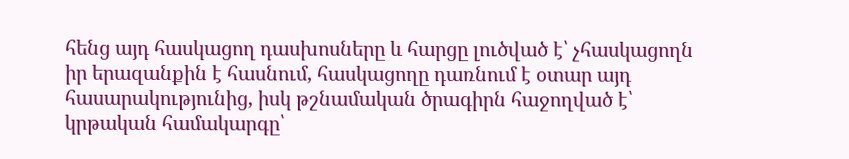հենց այդ հասկացող դասխոսները և հարցը լուծված է՝ չհասկացողն իր երազանքին է հասնում, հասկացողը դառնում է օտար այդ հասարակությունից, իսկ թշնամական ծրագիրն հաջողված է՝ կրթական համակարգը՝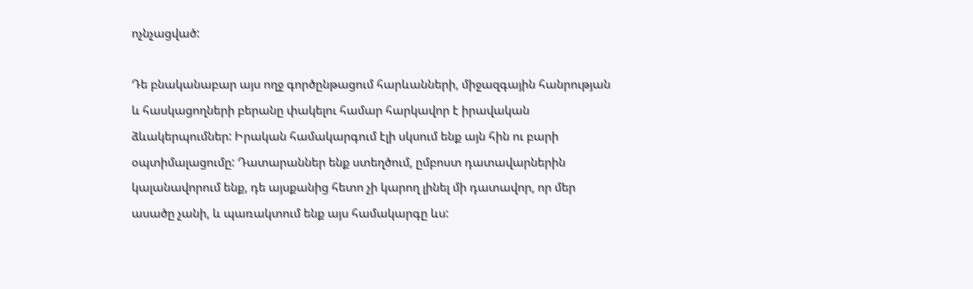ոչնչացված:

Դե բնականաբար այս ողջ գործընթացում հարևանների, միջազգային հանրության և հասկացողների բերանը փակելու համար հարկավոր է իրավական ձևակերպումներ: Իրական համակարգում էլի սկսում ենք այն հին ու բարի օպտիմալացումը: Դատարաններ ենք ստեղծում, ըմբոստ դատավարներին կալանավորում ենք, դե այսքանից հետո չի կարող լինել մի դատավոր, որ մեր ասածը չանի, և պառակտում ենք այս համակարգը ևս: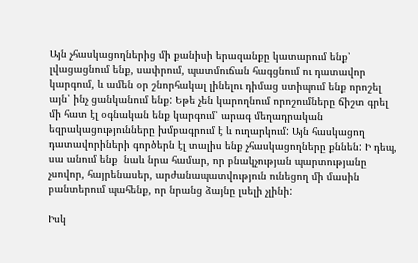Այն չհասկացողներից մի քանիսի երազանքը կատարում ենք՝ լվացացնում ենք, սափրում, պատմուճան հագցնում ու դատավոր կարգում, և ամեն օր շնորհակալ լինելու դիմաց ստիպում ենք որոշել այն՝ ինչ ցանկանում ենք: Եթե չեն կարողնում որոշումները ճիշտ գրել մի հատ էլ օգնական ենք կարգում՝ արագ մեղադրական եզրակացությունները խմբագրում է և ուղարկում: Այն հասկացող դատավորիների գործերն էլ տալիս ենք չհասկացողները քննեն: Ի դեպ, սա անում ենք  նաև նրա համար, որ բնակչության պարտությանը չսովոր, հայրենասեր, արժանապատվություն ունեցող մի մասին բանտերում պահենք, որ նրանց ձայնը լսելի չլինի:

Իսկ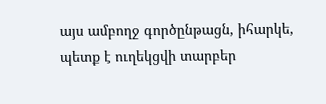այս ամբողջ գործընթացն, իհարկե, պետք է ուղեկցվի տարբեր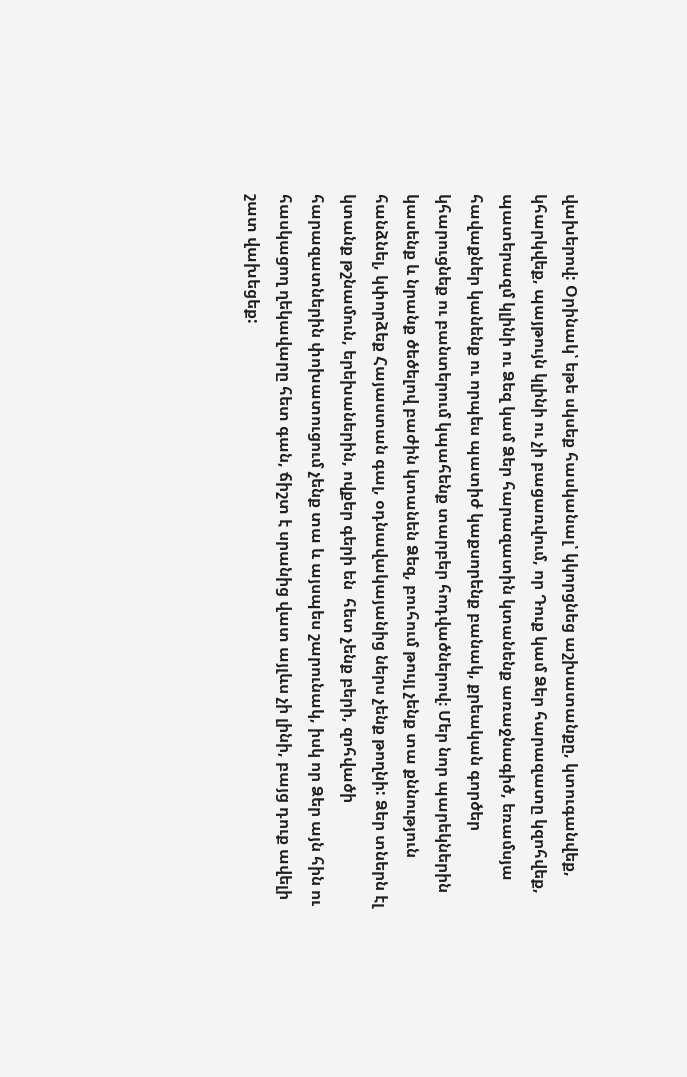վախերով: Օրինակ՝ եթե սկսեք հասկանալ՝ կկորցնեց աշխատանքը, կտուգանվեք, կհարկվեք, պայթույն կլինի ու չի բացառվում, որ Դուք կամ Ձեր հարազատը կզոհվեք, պատերազմ կլինի ու Ձեզ կամ Ձեր հարազատին կտանենք առաջնագիծ, եռամսյա հավաքներ կանենք ու որպես պատիժ կաքսորենք բանակ, քրեական գործեր կհարուցնեք ու բանտերում կպահենք տարբեր հոդվածներով։ Մեր նոր պարեկներին կասենք և նրանք ծեծելով բաժին կտանեն Ձեզ, բուհում թույլ չենք տա քննություն հանձնել, կփորձեք Հայաստան գալ, օդնավակայանից ներս չենք թողնի: Ձեր տներն էլ կտանք թշնամուն, երեխաներին, ովքեր գերի են  հետ չենք բերի, զոհվածի հարազատներին փոխատուցում չենք տա և այսպես շարունակ, իսկ որ Ձեր այն հին ու հասկացող ղեկավարը հետ գան, ճիշտ է սրանից վատ այլևս չի լինի, բայց դուք ավելի շատ վախեցեք: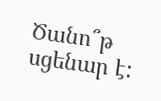Ծանո՞թ սցենար է: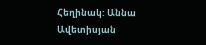Հեղինակ: Աննա Ավետիսյան